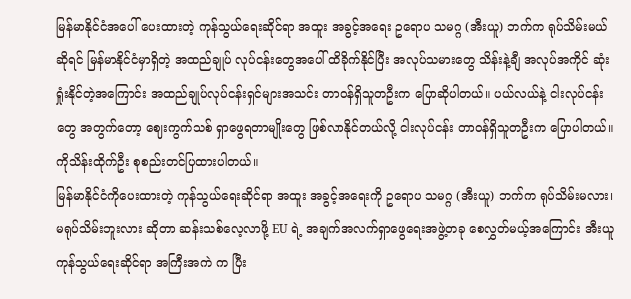မြန်မာနိုင်ငံအပေါ် ပေးထားတဲ့ ကုန်သွယ်ရေးဆိုင်ရာ အထူး အခွင့်အရေး ဥရောပ သမဂ္ဂ (အီးယူ) ဘက်က ရုပ်သိမ်းမယ်ဆိုရင် မြန်မာနိုင်ငံမှာရှိတဲ့ အထည်ချုပ် လုပ်ငန်းတွေအပေါ် ထိခိုက်နိုင်ပြီး အလုပ်သမားတွေ သိန်းနဲ့ချီ အလုပ်အကိုင် ဆုံးရှုံးနိုင်တဲ့အကြောင်း အထည်ချုပ်လုပ်ငန်းရှင်များအသင်း တာဝန်ရှိသူတဦးက ပြောဆိုပါတယ်။ ပယ်လယ်နဲ့ ငါးလုပ်ငန်းတွေ အတွက်တော့ ဈေးကွက်သစ် ရှာဖွေရတာမျိုးတွေ ဖြစ်လာနိုင်တယ်လို့ ငါးလုပ်ငန်း တာဝန်ရှိသူတဦးက ပြောပါတယ်။ ကိုသိန်းထိုက်ဦး စုစည်းတင်ပြထားပါတယ်။
မြန်မာနိုင်ငံကိုပေးထားတဲ့ ကုန်သွယ်ရေးဆိုင်ရာ အထူး အခွင့်အရေးကို ဥရောပ သမဂ္ဂ (အီးယူ) ဘက်က ရုပ်သိမ်းမလား၊ မရုပ်သိမ်းဘူးလား ဆိုတာ ဆန်းသစ်လေ့လာဖို့ EU ရဲ့ အချက်အလက်ရှာဖွေရေးအဖွဲ့တခု စေလွှတ်မယ့်အကြောင်း အီးယူ ကုန်သွယ်ရေးဆိုင်ရာ အကြီးအကဲ က ပြီး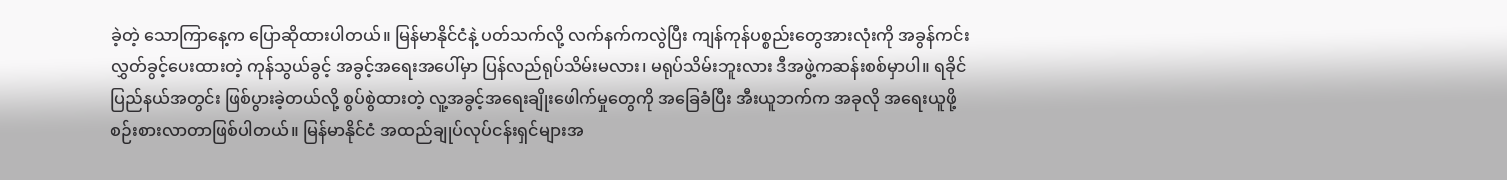ခဲ့တဲ့ သောကြာနေ့က ပြောဆိုထားပါတယ်။ မြန်မာနိုင်ငံနဲ့ ပတ်သက်လို့ လက်နက်ကလွဲပြီး ကျန်ကုန်ပစ္စည်းတွေအားလုံးကို အခွန်ကင်းလွှတ်ခွင့်ပေးထားတဲ့ ကုန်သွယ်ခွင့် အခွင့်အရေးအပေါ်မှာ ပြန်လည်ရုပ်သိမ်းမလား၊ မရုပ်သိမ်းဘူးလား ဒီအဖွဲ့ကဆန်းစစ်မှာပါ။ ရခိုင်ပြည်နယ်အတွင်း ဖြစ်ပွားခဲ့တယ်လို့ စွပ်စွဲထားတဲ့ လူ့အခွင့်အရေးချိုးဖေါက်မှုတွေကို အခြေခံပြီး အီးယူဘက်က အခုလို အရေးယူဖို့ စဉ်းစားလာတာဖြစ်ပါတယ်။ မြန်မာနိုင်ငံ အထည်ချုပ်လုပ်ငန်းရှင်များအ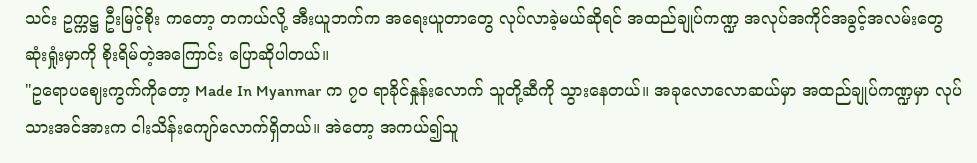သင်း ဥက္ကဋ္ဌ ဦးမြင့်စိုး ကတော့ တကယ်လို့ အီးယူဘက်က အရေးယူတာတွေ လုပ်လာခဲ့မယ်ဆိုရင် အထည်ချုပ်ကဏ္ဍ အလုပ်အကိုင်အခွင့်အလမ်းတွေ ဆုံးရှုံးမှာကို စိုးရိမ်တဲ့အကြောင်း ပြောဆိုပါတယ်။
"ဥရောပဈေးကွက်ကိုတော့ Made In Myanmar က ၇၀ ရာခိုင်နှုန်းလောက် သူတို့ဆီကို သွားနေတယ်။ အခုလောလောဆယ်မှာ အထည်ချုပ်ကဏ္ဍမှာ လုပ်သားအင်အားက ငါးသိန်းကျော်လောက်ရှိတယ်။ အဲတော့ အကယ်၍သူ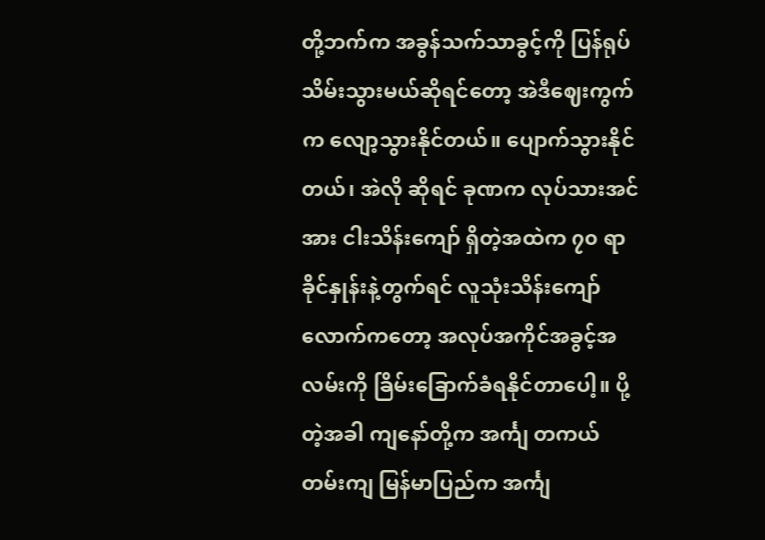တို့ဘက်က အခွန်သက်သာခွင့်ကို ပြန်ရုပ်သိမ်းသွားမယ်ဆိုရင်တော့ အဲဒီဈေးကွက်က လျော့သွားနိုင်တယ်။ ပျောက်သွားနိုင်တယ်၊ အဲလို ဆိုရင် ခုဏက လုပ်သားအင်အား ငါးသိန်းကျော် ရှိတဲ့အထဲက ၇၀ ရာခိုင်နှုန်းနဲ့တွက်ရင် လူသုံးသိန်းကျော်လောက်ကတော့ အလုပ်အကိုင်အခွင့်အလမ်းကို ခြိမ်းခြောက်ခံရနိုင်တာပေါ့။ ပို့တဲ့အခါ ကျနော်တို့က အင်္ကျ တကယ်တမ်းကျ မြန်မာပြည်က အင်္ကျ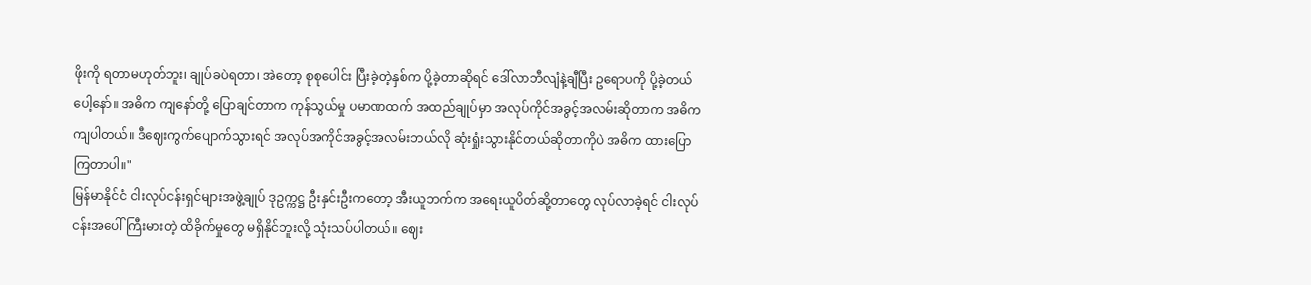ဖိုးကို ရတာမဟုတ်ဘူး၊ ချုပ်ခပဲရတာ၊ အဲတော့ စုစုပေါင်း ပြီးခဲ့တဲ့နှစ်က ပို့ခဲ့တာဆိုရင် ဒေါ်လာဘီလျံနဲ့ချီပြီး ဥရောပကို ပို့ခဲ့တယ်ပေါ့နော်။ အဓိက ကျနော်တို့ ပြောချင်တာက ကုန်သွယ်မှု ပမာဏထက် အထည်ချုပ်မှာ အလုပ်ကိုင်အခွင့်အလမ်းဆိုတာက အဓိက ကျပါတယ်။ ဒီဈေးကွက်ပျောက်သွားရင် အလုပ်အကိုင်အခွင့်အလမ်းဘယ်လို ဆုံးရှုံးသွားနိုင်တယ်ဆိုတာကိုပဲ အဓိက ထားပြောကြတာပါ။"
မြန်မာနိုင်ငံ ငါးလုပ်ငန်းရှင်များအဖွဲ့ချုပ် ဒုဥက္ကဋ္ဌ ဦးနှင်းဦးကတော့ အီးယူဘက်က အရေးယူပိတ်ဆို့တာတွေ လုပ်လာခဲ့ရင် ငါးလုပ်ငန်းအပေါ် ကြီးမားတဲ့ ထိခိုက်မှုတွေ မရှိနိုင်ဘူးလို့ သုံးသပ်ပါတယ်။ ဈေး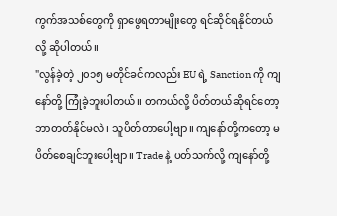ကွက်အသစ်တွေကို ရှာဖွေရတာမျိုးတွေ ရင်ဆိုင်ရနိုင်တယ်လို့ ဆိုပါတယ်။
"လွန်ခဲ့တဲ့ ၂၀၁၅ မတိုင်ခင်ကလည်း EU ရဲ့ Sanction ကို ကျနော်တို့ ကြုံခဲ့ဘူးပါတယ်။ တကယ်လို့ ပိတ်တယ်ဆိုရင်တော့ ဘာတတ်နိုင်မလဲ၊ သူပိတ်တာပေါ့ဗျာ။ ကျနော်တို့ကတော့ မပိတ်စေချင်ဘူးပေါ့ဗျာ။ Trade နဲ့ ပတ်သက်လို့ ကျနော်တို့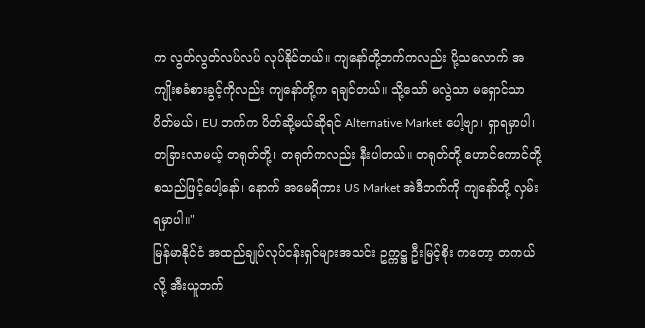က လွတ်လွတ်လပ်လပ် လုပ်နိုင်တယ်။ ကျနော်တို့ဘက်ကလည်း ပို့သလောက် အကျိုးစခံစားခွင့်ကိုလည်း ကျနော်တို့က ရချင်တယ်။ သို့သော် မလွဲသာ မရှောင်သာ ပိတ်မယ်၊ EU ဘက်က ပိတ်ဆို့မယ်ဆိုရင် Alternative Market ပေါ့ဗျာ၊ ရှာရမှာပါ၊ တခြားလာမယ့် တရုတ်တို့၊ တရုတ်ကလည်း နီးပါတယ်။ တရုတ်တို့ ဟောင်ကောင်တို့ စသည်ဖြင့်ပေါ့နော်၊ နောက် အမေရိကား US Market အဲဒီဘက်ကို ကျနော်တို့ လှမ်းရမှာပါ။"
မြန်မာနိုင်ငံ အထည်ချုပ်လုပ်ငန်းရှင်များအသင်း ဥက္ကဋ္ဌ ဦးမြင့်စိုး ကတော့ တကယ်လို့ အီးယူဘက်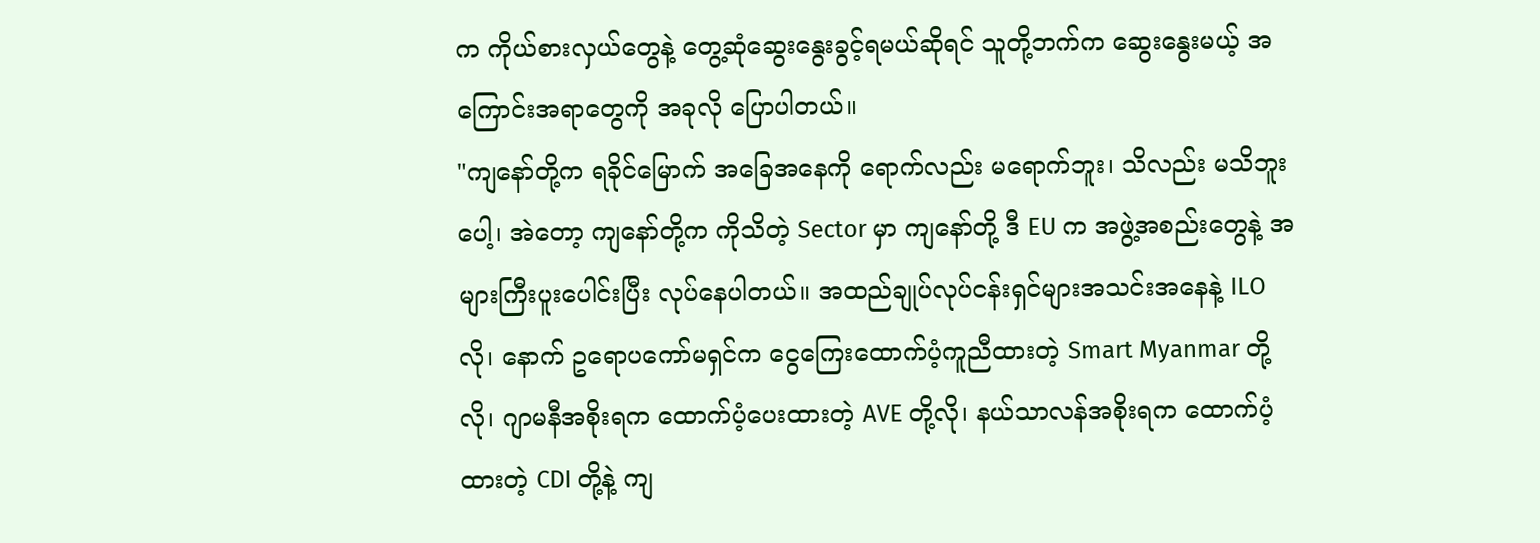က ကိုယ်စားလှယ်တွေနဲ့ တွေ့ဆုံဆွေးနွေးခွင့်ရမယ်ဆိုရင် သူတို့ဘက်က ဆွေးနွေးမယ့် အကြောင်းအရာတွေကို အခုလို ပြောပါတယ်။
"ကျနော်တို့က ရခိုင်မြောက် အခြေအနေကို ရောက်လည်း မရောက်ဘူး၊ သိလည်း မသိဘူးပေါ့၊ အဲတော့ ကျနော်တို့က ကိုသိတဲ့ Sector မှာ ကျနော်တို့ ဒီ EU က အဖွဲ့အစည်းတွေနဲ့ အများကြီးပူးပေါင်းပြီး လုပ်နေပါတယ်။ အထည်ချုပ်လုပ်ငန်းရှင်များအသင်းအနေနဲ့ ILO လို၊ နောက် ဥရောပကော်မရှင်က ငွေကြေးထောက်ပံ့ကူညီထားတဲ့ Smart Myanmar တို့လို၊ ဂျာမနီအစိုးရက ထောက်ပံ့ပေးထားတဲ့ AVE တို့လို၊ နယ်သာလန်အစိုးရက ထောက်ပံ့ထားတဲ့ CDI တို့နဲ့ ကျ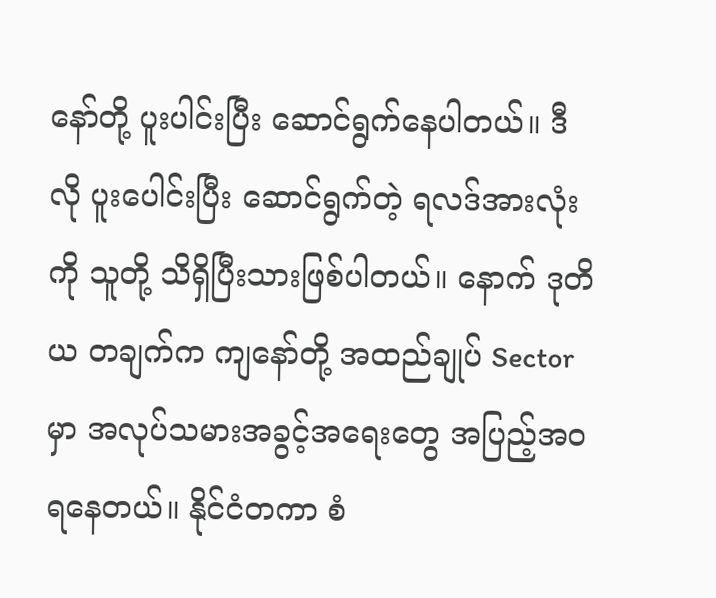နော်တို့ ပူးပါင်းပြီး ဆောင်ရွက်နေပါတယ်။ ဒီလို ပူးပေါင်းပြီး ဆောင်ရွက်တဲ့ ရလဒ်အားလုံးကို သူတို့ သိရှိပြီးသားဖြစ်ပါတယ်။ နောက် ဒုတိယ တချက်က ကျနော်တို့ အထည်ချုပ် Sector မှာ အလုပ်သမားအခွင့်အရေးတွေ အပြည့်အဝရနေတယ်။ နိုင်ငံတကာ စံ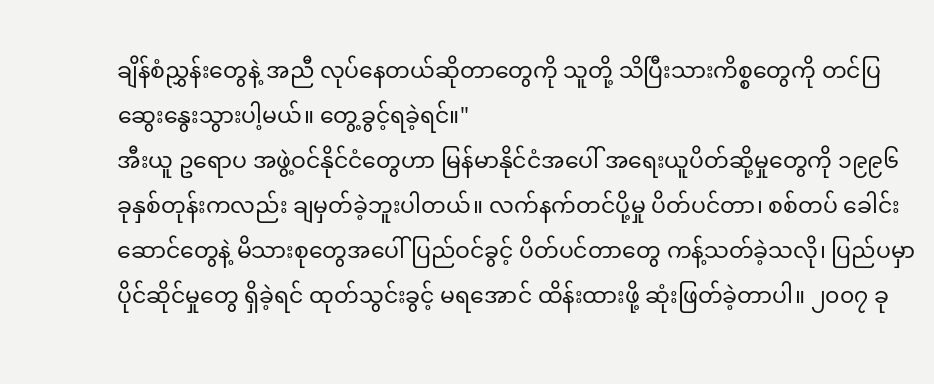ချိန်စံညွှန်းတွေနဲ့ အညီ လုပ်နေတယ်ဆိုတာတွေကို သူတို့ သိပြီးသားကိစ္စတွေကို တင်ပြဆွေးနွေးသွားပါ့မယ်။ တွေ့ခွင့်ရခဲ့ရင်။"
အီးယူ ဥရောပ အဖွဲ့ဝင်နိုင်ငံတွေဟာ မြန်မာနိုင်ငံအပေါ် အရေးယူပိတ်ဆို့မှုတွေကို ၁၉၉၆ ခုနှစ်တုန်းကလည်း ချမှတ်ခဲ့ဘူးပါတယ်။ လက်နက်တင်ပို့မှု ပိတ်ပင်တာ၊ စစ်တပ် ခေါင်းဆောင်တွေနဲ့ မိသားစုတွေအပေါ် ပြည်ဝင်ခွင့် ပိတ်ပင်တာတွေ ကန့်သတ်ခဲ့သလို၊ ပြည်ပမှာ ပိုင်ဆိုင်မှုတွေ ရှိခဲ့ရင် ထုတ်သွင်းခွင့် မရအောင် ထိန်းထားဖို့ ဆုံးဖြတ်ခဲ့တာပါ။ ၂၀၀၇ ခု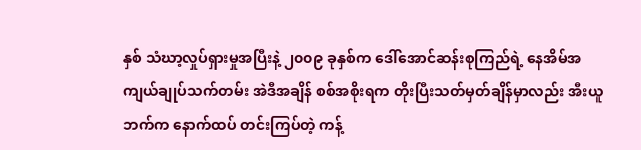နှစ် သံဃာ့လှုပ်ရှားမှုအပြီးနဲ့ ၂၀၀၉ ခုနှစ်က ဒေါ်အောင်ဆန်းစုကြည်ရဲ့ နေအိမ်အကျယ်ချုပ်သက်တမ်း အဲဒီအချိန် စစ်အစိုးရက တိုးပြီးသတ်မှတ်ချိန်မှာလည်း အီးယူဘက်က နောက်ထပ် တင်းကြပ်တဲ့ ကန့်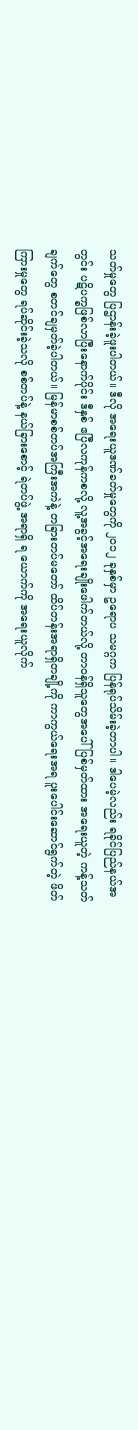သတ်မှုတွေ ပြဌာန်းခဲ့ဖူးပါတယ်။ ဒီလို အရေးယူဒဏ်ခတ်မှုတွေကို ၂၀၁၂ ခုနှစ်မှာ ဥရောပ သမဂ္ဂက ပြန်ရုပ်သိမ်းခဲ့တာပါ။ ဒါပေမဲ့လည်း ရခိုင်ပြည်နယ်အတွင်း ပဋိပက္ခဖြစ်လာပြီးနောက်ပိုင်း ဒီနှစ် ဧပြီလကုန်ကစလို့ လူ့အခွင့်အရေးချိုးဖေါက်တယ်လို့ တာဝန်ရှိသူတွေအပေါ် ပြစ်မှတ်ထား အရေးယူတဲ့ ကန့်သတ်ချက်တွေ စတင်ချမှတ်ခဲ့ပါတယ်။ မြန်မာစစ်တပ်အကြီးအကဲနဲ့ တခြားတပ်မတော် ထိပ်တန်းအရာရှိတချို့ကို ကာကွယ်ရေးအရ ပူးပေါင်းဆောင်ရွက်တဲ့ ဖိတ်ကြားမှုတွေ ရပ်ဆိုင်းခဲ့သလို စစ်တပ်နဲ့ နယ်ခြားစောင့် ရဲတပ်ဖွဲ့ အရာရှိ ရ ယောက်ကို အရေးယူလိုက်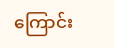ကြောင်း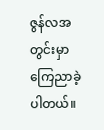ဇွန်လအတွင်းမှာ ကြေညာခဲ့ပါတယ်။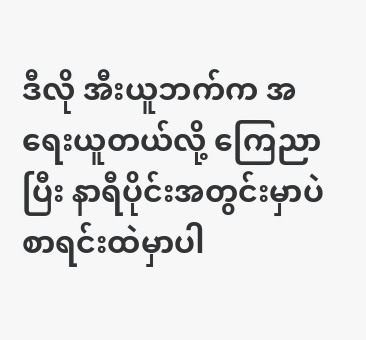ဒီလို အီးယူဘက်က အရေးယူတယ်လို့ ကြေညာပြီး နာရီပိုင်းအတွင်းမှာပဲ စာရင်းထဲမှာပါ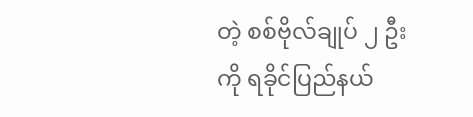တဲ့ စစ်ဗိုလ်ချုပ် ၂ ဦးကို ရခိုင်ပြည်နယ်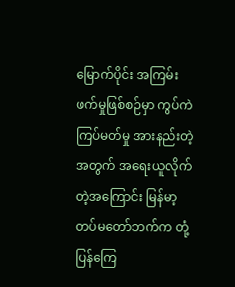မြောက်ပိုင်း အကြမ်းဖက်မှုဖြစ်စဉ်မှာ ကွပ်ကဲကြပ်မတ်မှု အားနည်းတဲ့အတွက် အရေးယူလိုက်တဲ့အကြောင်း မြန်မာ့တပ်မတော်ဘက်က တုံ့ပြန်ကြေ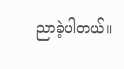ညာခဲ့ပါတယ်။